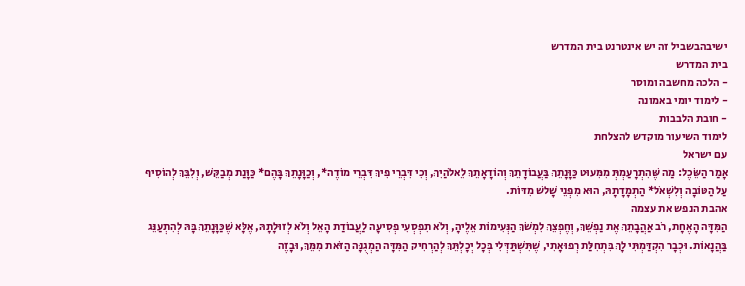ישיבהבשביל זה יש אינטרנט בית המדרש
בית המדרש
- הלכה מחשבה ומוסר
- לימוד יומי באמונה
- חובת הלבבות
לימוד השיעור מוקדש להצלחת
עם ישראל
אָמַר הַשֵּׂכֶל: מַה שֶּׁהִתְרָעַמְתְּ מִמִּעוּט כַּוָּנָתֵךְ בַּעֲבוֹדָתֵךְ וְהוֹדָאָתֵךְ לֵאלֹהַיִךְ, וְכִי דִּבְרֵי פִיךְ דִּבְרֵי מוֹדֶה*, וְכַוָּנָתֵךְ בָּהֶם* כַּוָּנַת מְבַקֵּשׁ, וְלִבֵּךְ לְהוֹסִיף עַל הַטּוֹבָה וְלִשְׁאֹל* הַתְמָדָתָהּ, הוּא מִפְּנֵי שָׁלשׁ מִדּוֹת.
אהבת הנפש את עצמה
הַמִּדָּה הָאֶחָת, רֹב אַהֲבָתֵךְ אֶת נַפְשֵׁךְ, וְחֶפְצֵךְ לִמְשֹׁךְ הַנְּעִימוֹת אֵלֶיהָ, וְלֹא תִפְסְעִי פְסִיעָה לַעֲבוֹדַת הָאֵל וְלֹא לְזוּלָתָהּ, אֶלָּא שֶׁכַּוָּנָתֵךְ בָּהּ לְהִתְעַנֵּג בַּהֲנָאוֹת. וּכְבָר הִקְדַּמְתִּי לָךְ בִּתְחִלַּת רְפוּאָתִי, שֶׁתִּשְׁתַּדְּלִי בְּכָל יְכָלְתֵּךְ לְהַרְחִיק הַמִּדָּה הַמְגֻנָּה הַזֹּאת מִמֵּךְ, וּבָזֶה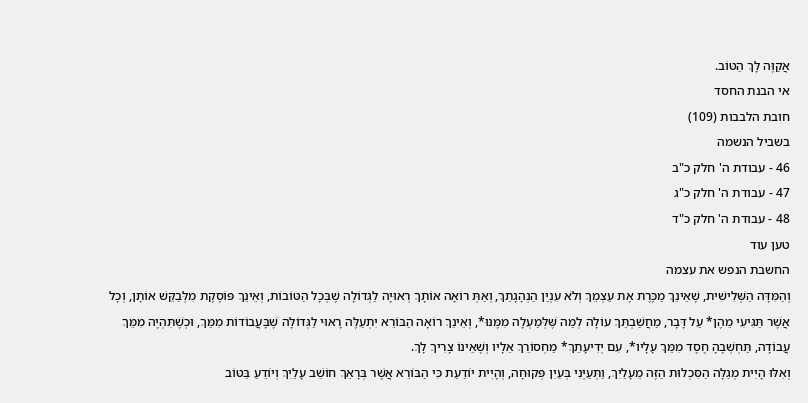אֲקַוֶּה לָךְ הַטּוֹב.
אי הבנת החסד
חובת הלבבות (109)
בשביל הנשמה
46 - עבודת ה' חלק כ"ב
47 - עבודת ה' חלק כ"ג
48 - עבודת ה' חלק כ"ד
טען עוד
החשבת הנפש את עצמה
וְהַמִּדָּה הַשְּׁלִישִׁית, שֶׁאֵינֵךְ מַכֶּרֶת אֶת עַצְמֵךְ וְלֹא עִנְיַן הַנְהָגָתֵךְ, וְאַתְּ רוֹאָה אוֹתָךְ רְאוּיָה לַגְּדוֹלָה שֶׁבְּכָל הַטּוֹבוֹת, וְאֵינֵךְ פּוֹסֶקֶת מִלְּבַקֵּשׁ אוֹתָן, וְכָל אֲשֶׁר תַּגִּיעִי מֵהֶן* עַל דָּבָר, מַחֲשַׁבְתֵּךְ עוֹלָה לְמַה שֶּׁלְּמַעְלָה מִמֶּנּוּ*, וְאֵינֵךְ רוֹאָה הַבּוֹרֵא יִתְעַלֶּה רָאוּי לַגְּדוֹלָה שֶׁבָּעֲבוֹדוֹת מִמֵּךְ, וּכְשֶׁתִּהְיֶה מִמֵּךְ עֲבוֹדָה, תַּחְשְׁבֶהָ חֶסֶד מִמֵּךְ עָלָיו*, עִם יְדִיעָתֵךְ* מַחְסוֹרֵךְ אֵלָיו וְשֶׁאֵינוֹ צָרִיךְ לָךְ.
וְאִלּוּ הָיִית מְגַלָּה הַסִּכְלוּת הַזֶּה מֵעָלַיִךְ, וַתְּעַיְּנִי בְּעַיִן פְּקוּחָה, וְהָיִית יוֹדַעַת כִּי הַבּוֹרֵא אֲשֶׁר בְּרָאֵךְ חוֹשֵׁב עָלַיִךְ וְיוֹדֵעַ בַּטּוֹב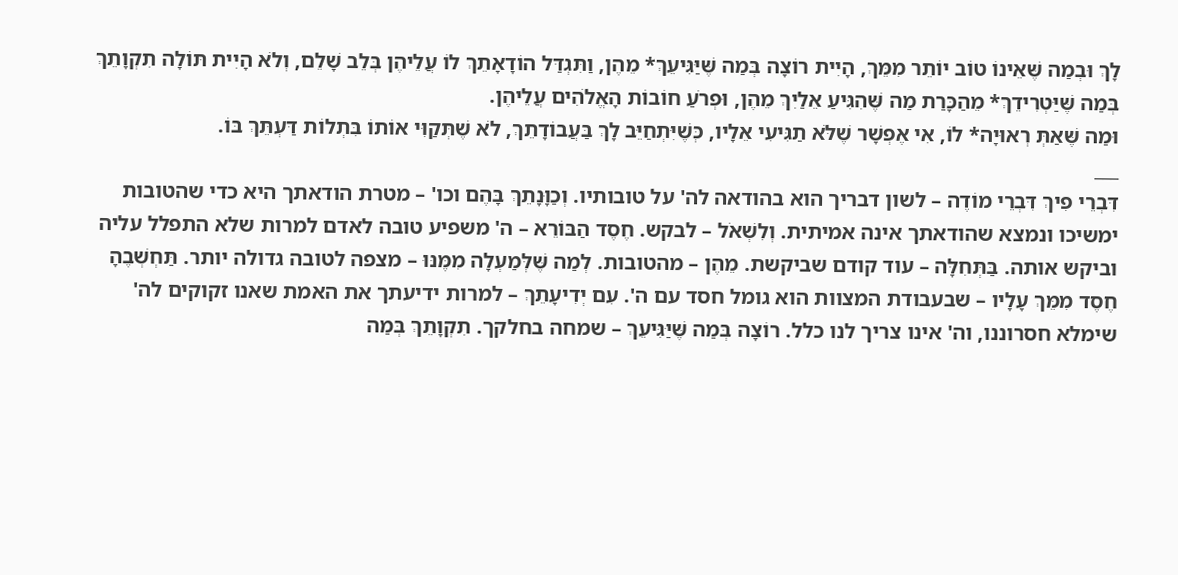לָךְ וּבְמַה שֶּׁאֵינוֹ טוֹב יוֹתֵר מִמֵּךְ, הָיִית רוֹצָה בְּמַה שֶּׁיַּגִּיעֵךְ* מֵהֶן, וַתִּגְדַּל הוֹדָאָתֵךְ לוֹ עֲלֵיהֶן בְּלֵב שָׁלֵם, וְלֹא הָיִית תּוֹלָה תִקְוָתֵךְ בְּמַה שֶּׁיַּטְרִידֵךְ* מֵהַכָּרַת מַה שֶּׁהִגִּיעַ אֵלַיִךְ מֵהֶן, וּפְרֹעַ חוֹבוֹת הָאֱלֹהִים עֲלֵיהֶן.
וּמַה שֶּׁאַתְּ רְאוּיָה* לוֹ, אִי אֶפְשָׁר שֶׁלֹּא תַגִּיעִי אֵלָיו, כְּשֶׁיִּתְחַיֵּב לָךְ בַּעֲבוֹדָתֵךְ, לֹא שֶׁתְּקַוִּי אוֹתוֹ בִּתְלוֹת דַּעְתֵּךְ בּוֹ.
___
דִּבְרֵי פִיךְ דִּבְרֵי מוֹדֶה – לשון דבריך הוא בהודאה לה' על טובותיו. וְכַוָּנָתֵךְ בָּהֶם וכו' – מטרת הודאתך היא כדי שהטובות ימשיכו ונמצא שהודאתך אינה אמיתית. וְלִשְׁאֹל – לבקש. חֶסֶד הַבּוֹרֵא – ה' משפיע טובה לאדם למרות שלא התפלל עליה וביקש אותה. בַּתְּחִלָּה – עוד קודם שביקשת. מֵהֶן – מהטובות. לְמַה שֶּׁלְּמַעְלָה מִמֶּנּוּ – מצפה לטובה גדולה יותר. תַּחְשְׁבֶהָ חֶסֶד מִמֵּךְ עָלָיו – שבעבודת המצוות הוא גומל חסד עם ה'. עִם יְדִיעָתֵךְ – למרות ידיעתך את האמת שאנו זקוקים לה' שימלא חסרוננו, וה' אינו צריך לנו כלל. רוֹצָה בְּמַה שֶּׁיַּגִּיעֵךְ – שמחה בחלקך. תִקְוָתֵךְ בְּמַה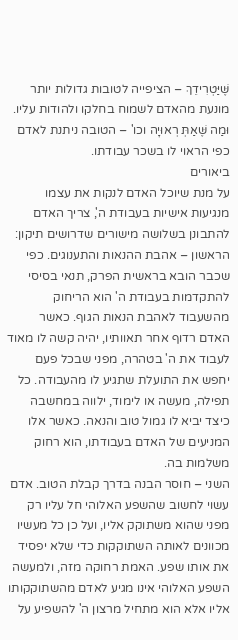שֶּׁיַּטְרִידֵךְ – הציפייה לטובות גדולות יותר מונעת מהאדם לשמוח בחלקו ולהודות עליו. וּמַה שֶּׁאַתְּ רְאוּיָה וכו' – הטובה ניתנת לאדם כפי הראוי לו בשכר עבודתו.
ביאורים
על מנת שיוכל האדם לנקות את עצמו מנגיעות אישיות בעבודת ה', צריך האדם להתבונן בשלושה מישורים שדרושים תיקון:
הראשון – אהבת ההנאות והתענוגים. כפי שכבר הובא בראשית הפרק, תנאי בסיסי להתקדמות בעבודת ה' הוא הריחוק מהשעבוד לאהבת הנאות הגוף. כאשר האדם רדוף אחר תאוותיו, יהיה קשה לו מאוד לעבוד את ה' בטהרה, מפני שבכל פעם יחפש את התועלת שתגיע לו מהעבודה. כל תפילה, מעשה או לימוד, ילווה במחשבה כיצד יביא לו גמול טוב והנאה. כאשר אלו המניעים של האדם בעבודתו, הוא רחוק משלמות בה.
השני – חוסר הבנה בדרך קבלת הטוב. אדם עשוי לחשוב שהשפע האלוהי חל עליו רק מפני שהוא משתוקק אליו, ועל כן כל מעשיו מכוונים לאותה השתוקקות כדי שלא יפסיד את אותו שפע. האמת רחוקה מזה, ולמעשה השפע האלוהי אינו מגיע לאדם מהשתוקקותו אליו אלא הוא מתחיל מרצון ה' להשפיע על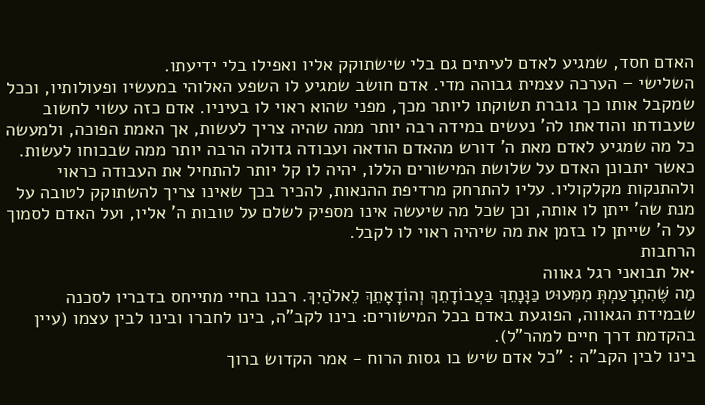האדם חסד, שמגיע לאדם לעיתים גם בלי שישתוקק אליו ואפילו בלי ידיעתו.
השלישי – הערכה עצמית גבוהה מדי. אדם חושב שמגיע לו השפע האלוהי במעשיו ופעולותיו, וככל שמקבל אותו כך גוברת תשוקתו ליותר מכך, מפני שהוא ראוי לו בעיניו. אדם כזה עשוי לחשוב שעבודתו והודאתו לה' נעשים במידה רבה יותר ממה שהיה צריך לעשות, אך האמת הפוכה, ולמעשה כל מה שמגיע לאדם מאת ה' דורש מהאדם הודאה ועבודה גדולה הרבה יותר ממה שבכוחו לעשות.
כאשר יתבונן האדם על שלושת המישורים הללו, יהיה לו קל יותר להתחיל את העבודה כראוי ולהתנקות מקלקוליו. עליו להתרחק מרדיפת ההנאות, להכיר בכך שאינו צריך להשתוקק לטובה על מנת שה' ייתן לו אותה, וכן שכל מה שיעשה אינו מספיק לשלם על טובות ה' אליו, ועל האדם לסמוך על ה' שייתן לו בזמן את מה שיהיה ראוי לו לקבל.
הרחבות
•אל תבואני רגל גאווה
מַה שֶּׁהִתְרָעַמְתְּ מִמִּעוּט כַּוָּנָתֵךְ בַּעֲבוֹדָתֵךְ וְהוֹדָאָתֵךְ לֵאלֹהַיִךְ. רבנו בחיי מתייחס בדבריו לסכנה שבמידת הגאווה, הפוגעת באדם בכל המישורים: בינו לקב"ה, בינו לחברו ובינו לבין עצמו (עיין בהקדמת דרך חיים למהר"ל).
בינו לבין הקב"ה : "כל אדם שיש בו גסות הרוח - אמר הקדוש ברוך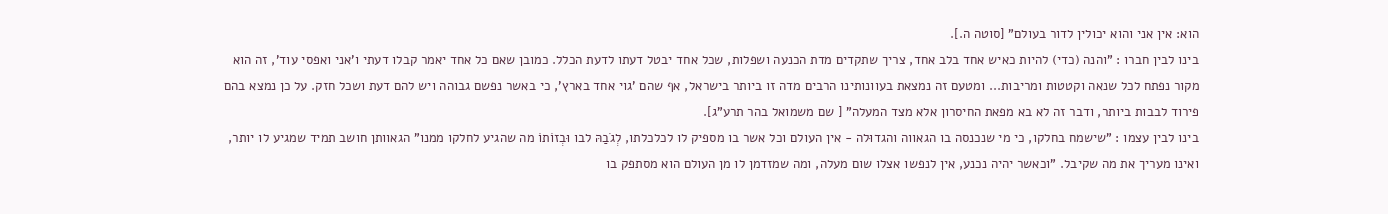הוא: אין אני והוא יכולין לדור בעולם" [סוטה ה.].
בינו לבין חברו : "והנה (כדי) להיות כאיש אחד בלב אחד, צריך שתקדים מדת הכנעה ושפלות, שכל אחד יבטל דעתו לדעת הכלל. כמובן שאם כל אחד יאמר קבלו דעתי ו'אני ואפסי עוד', זה הוא מקור נפתח לכל שנאה וקטטות ומריבות... ומטעם זה נמצאת בעוונותינו הרבים מדה זו ביותר בישראל, אף שהם 'גוי אחד בארץ', כי באשר נפשם גבוהה ויש להם דעת ושכל חזק. על כן נמצא בהם פירוד לבבות ביותר, ודבר זה לא בא מפאת החיסרון אלא מצד המעלה" [ שם משמואל בהר תרע"ג].
בינו לבין עצמו : "שישמח בחלקו, כי מי שנכנסה בו הגאווה והגדוּלה - אין העולם וכל אשר בו מספיק לו לכלכלתו, לְגֹבַהּ לבו וּבְזוֹתוֹ מה שהגיע לחלקו ממנו" הגאוותן חושב תמיד שמגיע לו יותר, ואינו מעריך את מה שקיבל. "וכאשר יהיה נכנע, אין לנפשו אצלו שום מעלה, ומה שמזדמן לו מן העולם הוא מסתפק בו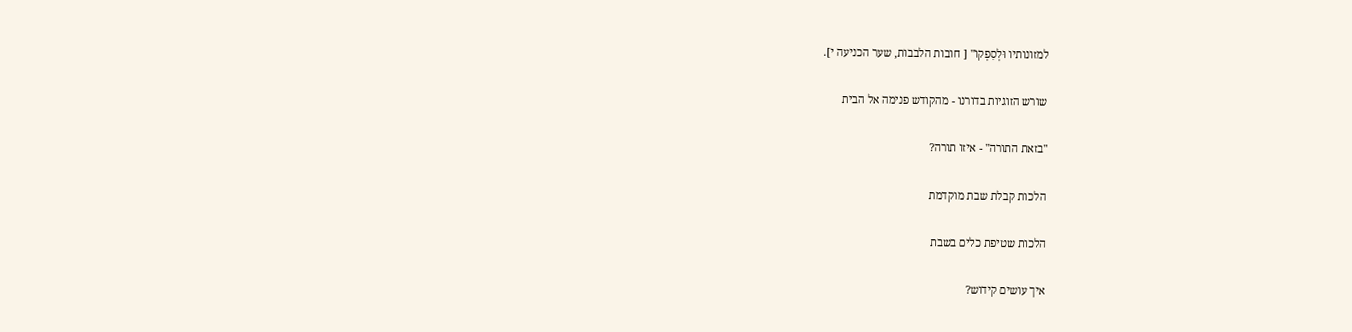למזונותיו וּלְסִפְקוֹ" [ חובות הלבבות, שער הכניעה י].

שורש הזוגיות בדורנו - מהקודש פנימה אל הבית

"בזאת התורה" - איזו תורה?

הלכות קבלת שבת מוקדמת

הלכות שטיפת כלים בשבת

איך עושים קידוש?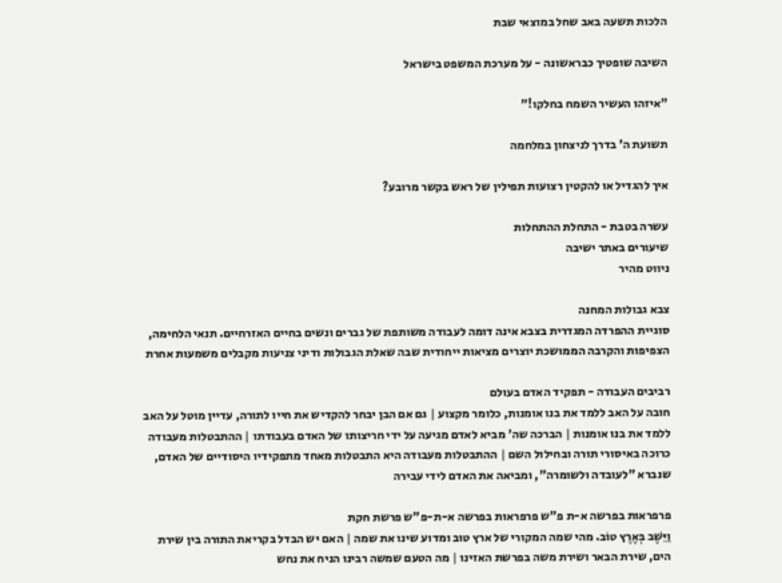הלכות תשעה באב שחל במוצאי שבת

השיבה שופטיך כבראשונה - על מערכת המשפט בישראל

"איזהו העשיר השמח בחלקו!"

תשועת ה' בדרך לניצחון במלחמה

איך להגדיל או להקטין רצועות תפילין של ראש בקשר מרובע?

עשרה בטבת - התחלת ההתחלות
שיעורים באתר ישיבה
ניווט מהיר

צבא גבולות המחנה
סוגיית ההפרדה המגדרית בצבא אינה דומה לעבודה משותפת של גברים ונשים בחיים האזרחיים. תנאי הלחימה, הצפיפות והקרבה הממושכת יוצרים מציאות ייחודית שבה שאלת הגבולות ודיני צניעות מקבלים משמעות אחרת

רביבים העבודה - תפקיד האדם בעולם
חובה על האב ללמד את בנו אומנות, כלומר מקצוע | גם אם הבן יבחר להקדיש את חייו לתורה, עדיין מוטל על האב ללמד את בנו אומנות | הברכה שה' מביא לאדם מגיעה על ידי חריצותו של האדם בעבודתו | ההתבטלות מעבודה כרוכה באיסורי תורה ובחילול השם | ההתבטלות מעבודה היא התבטלות מאחד מתפקידיו היסודיים של האדם, שנברא "לעובדה ולשומרה", ומביאה את האדם לידי עבירה

פרפראות בפרשה א-ת פ"ש פרפראות בפרשה א-ת-פ"ש פרשת חקת
וַיֵּשֶׁב בְּאֶרֶץ טוֹב. מהי שמה המקורי של ארץ טוב ומדוע שינו את שמה | האם יש הבדל בקריאת התורה בין שירת הים, שירת הבאר ושירת משה בפרשת האזינו | מה הטעם שמשה רבינו הניח את נחש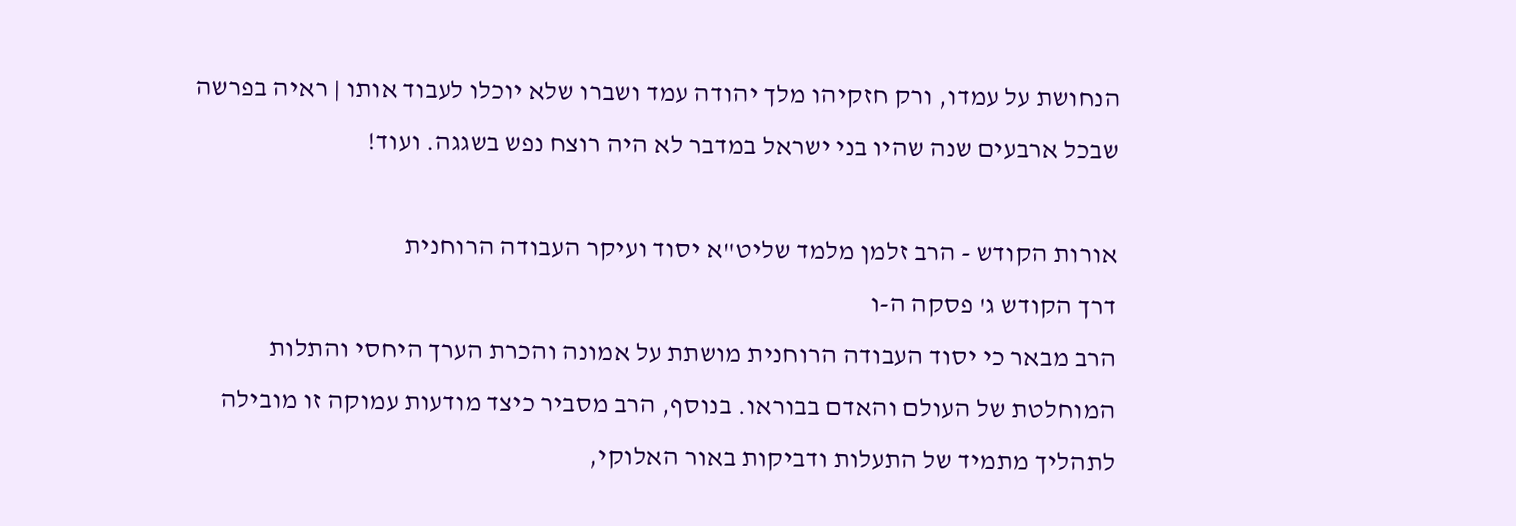הנחושת על עמדו, ורק חזקיהו מלך יהודה עמד ושברו שלא יוכלו לעבוד אותו | ראיה בפרשה שבכל ארבעים שנה שהיו בני ישראל במדבר לא היה רוצח נפש בשגגה. ועוד!

אורות הקודש - הרב זלמן מלמד שליט"א יסוד ועיקר העבודה הרוחנית
דרך הקודש ג' פסקה ה-ו
הרב מבאר כי יסוד העבודה הרוחנית מושתת על אמונה והכרת הערך היחסי והתלות המוחלטת של העולם והאדם בבוראו. בנוסף, הרב מסביר כיצד מודעות עמוקה זו מובילה לתהליך מתמיד של התעלות ודביקות באור האלוקי,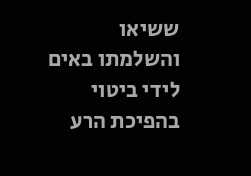ששיאו והשלמתו באים לידי ביטוי בהפיכת הרע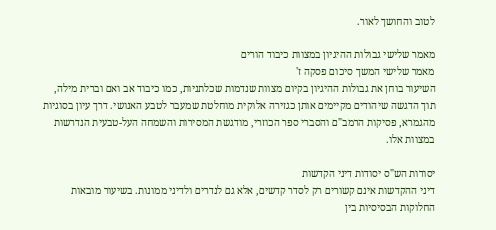לטוב והחושך לאור.

מאמר שלישי גבולות ההיגיון במצוות כיבוד הורים
מאמר שלישי המשך סיכום פסקה ז'
השיעור בוחן את גבולות ההיגיון בקיום מצוות שנדמות שכלתניות, כמו כיבוד אב ואם וברית מילה, תוך הדגשה שיהודים מקיימים אותן כגזירה אלוקית מוחלטת שמעבר לטבע האנושי. דרך עיון בסוגיות מהגמרא, פסיקות הרמב"ם והסברי ספר הכוזרי, מודגשת המסירות והשמחה העל-טבעית הנדרשות במצוות אלו.

יסודות הש"ס יסודות דיני הקדשות
דיני ההקדשות אינם קשורים רק לסדר קדשים, אלא גם לנדרים ולדיני ממונות. בשיעור מובאות החלוקות הבסיסיות בין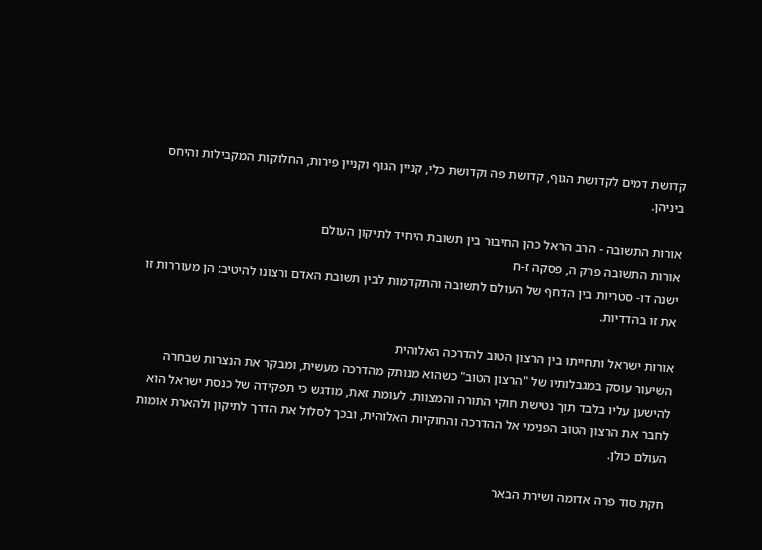קדושת דמים לקדושת הגוף, קדושת פה וקדושת כלי, קניין הגוף וקניין פירות, החלוקות המקבילות והיחס ביניהן.

אורות התשובה - הרב הראל כהן החיבור בין תשובת היחיד לתיקון העולם
אורות התשובה פרק ה, פסקה ז-ח
ישנה דו- סטריות בין הדחף של העולם לתשובה והתקדמות לבין תשובת האדם ורצונו להיטיב: הן מעוררות זו את זו בהדדיות.

אורות ישראל ותחייתו בין הרצון הטוב להדרכה האלוהית
השיעור עוסק במגבלותיו של "הרצון הטוב" כשהוא מנותק מהדרכה מעשית, ומבקר את הנצרות שבחרה להישען עליו בלבד תוך נטישת חוקי התורה והמצוות. לעומת זאת, מודגש כי תפקידה של כנסת ישראל הוא לחבר את הרצון הטוב הפנימי אל ההדרכה והחוקיות האלוהית, ובכך לסלול את הדרך לתיקון ולהארת אומות העולם כולן.

חקת סוד פרה אדומה ושירת הבאר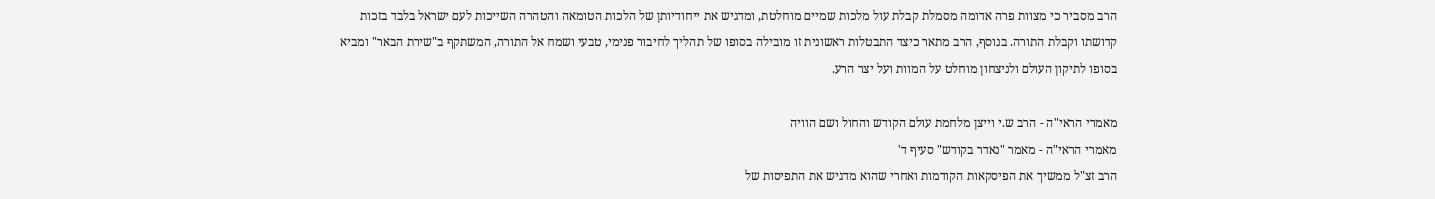הרב מסביר כי מצוות פרה אדומה מסמלת קבלת עול מלכות שמיים מוחלטת, ומדגיש את ייחודיותן של הלכות הטומאה והטהרה השייכות לעם ישראל בלבד בזכות קדושתו וקבלת התורה. בנוסף, הרב מתאר כיצד התבטלות ראשונית זו מובילה בסופו של תהליך לחיבור פנימי, טבעי ושמח אל התורה, המשתקף ב"שירת הבאר" ומביא בסופו לתיקון העולם ולניצחון מוחלט על המוות ועל יצר הרע.

מאמרי הראי"ה - הרב ש.י וייצן מלחמת עולם הקודש והחול ושם הוויה
מאמרי הראי"ה - מאמר "נאדר בקודש" סעיף ד'
הרב זצ"ל ממשיך את הפיסקאות הקודמות ואחרי שהוא מדגיש את התפיסות של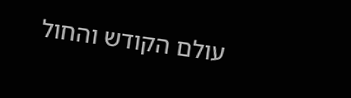עולם הקודש והחול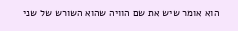הוא אומר שיש את שם הוויה שהוא השורש של שני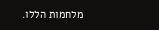מלחמות הללו.